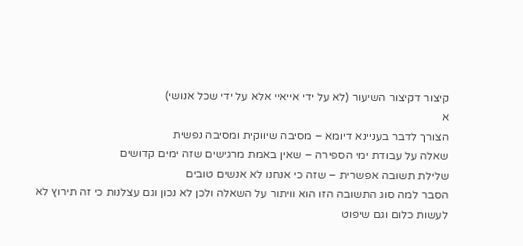קיצור דקיצור השיעור (לא על ידי אייאיי אלא על ידי שכל אנושי)
א
הצורך לדבר בעניינא דיומא – מסיבה שיווקית ומסיבה נפשית
שאלה על עבודת ימי הספירה – שאין באמת מרגישים שזה ימים קדושים
שלילת תשובה אפשרית – שזה כי אנחנו לא אנשים טובים
הסבר למה סוג התשובה הזו הוא וויתור על השאלה ולכן לא נכון וגם עצלנות כי זה תירוץ לא לעשות כלום וגם שיפוט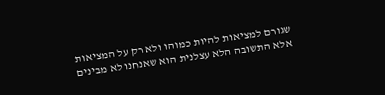שגורם למציאות להיות כמוהו ולא רק על המציאות
אלא התשובה הלא עצלנית הוא שאנחנו לא מבינים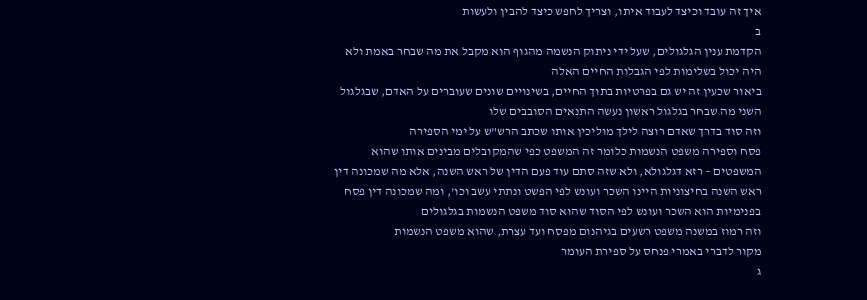איך זה עובד וכיצד לעבוד איתו, וצריך לחפש כיצד להבין ולעשות
ב
הקדמת ענין הגלגולים, שעל ידי ניתוק הנשמה מהגוף הוא מקבל את מה שבחר באמת ולא היה יכול בשלימות לפי הגבלות החיים האלה
ביאור שכעין זה יש גם בפרטיות בתוך החיים, בשינויים שונים שעוברים על האדם, שבגלגול השני מה שבחר בגלגול ראשון נעשה התנאים הסובבים שלו
וזה סוד בדרך שאדם רוצה לילך מוליכין אותו שכתב הרש"ש על ימי הספירה
פסח וספירה משפט הנשמות כלומר זה המשפט כפי שהמקובלים מבינים אותו שהוא המשפטים – רזא דגלגולא, ולא שזה סתם עוד פעם הדין של ראש השנה, אלא מה שמכונה דין ראש השנה בחיצוניות היינו השכר ועונש לפי הפשט ונתתי עשב וכו', ומה שמכונה דין פסח בפנימיות הוא השכר ועונש לפי הסוד שהוא סוד משפט הנשמות בגלגולים
וזה רמוז במשנה משפט רשעים בגיהנום מפסח ועד עצרת, שהוא משפט הנשמות
מקור לדברי באמרי פנחס על ספירת העומר
ג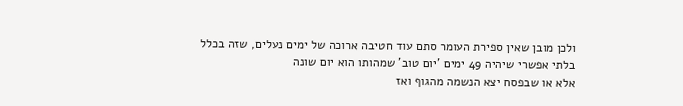ולכן מובן שאין ספירת העומר סתם עוד חטיבה ארוכה של ימים נעלים, שזה בכלל בלתי אפשרי שיהיה 49 ימים 'יום טוב' שמהותו הוא יום שונה
אלא או שבפסח יצא הנשמה מהגוף ואז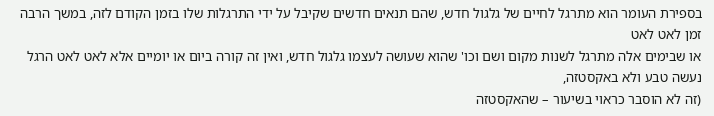בספירת העומר הוא מתרגל לחיים של גלגול חדש, שהם תנאים חדשים שקיבל על ידי התרגלות שלו בזמן הקודם לזה, במשך הרבה זמן לאט לאט
או שבימים אלה מתרגל לשנות מקום ושם וכו' שהוא שעושה לעצמו גלגול חדש, ואין זה קורה ביום או יומיים אלא לאט לאט הרגל נעשה טבע ולא באקסטזה,
(זה לא הוסבר כראוי בשיעור – שהאקסטזה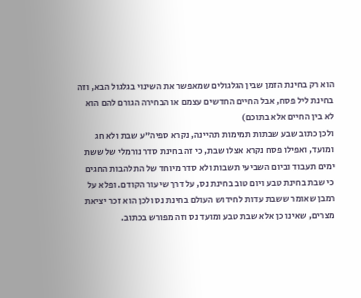הוא רק בחינת הזמן שבין הגלגולים שמאפשר את השינוי בגלגול הבא, וזה בחינת ליל פסח, אבל החיים החדשים עצמם או הבחירה הגורם להם הוא לא בין החיים אלא בתוכם)
ולכן כתוב שבע שבתות תמימות תהיינה, נקרא ספיה"ע שבת ולא חג ומועד, ואפילו פסח נקרא אצלו שבת, כי זה בחינת סדר נורמלי של ששת ימים תעבוד וביום השביעי תשבות ולא סדר מיוחד של התלהבות החגים
כי שבת בחינת טבע ויום טוב בחינת נס, על דרך שיעור הקודם. ופלא על רמבן שאומר ששבת עדות לחידוש העולם בחינת נס ולכן הוא זכר יציאת מצרים, שאינו כן אלא שבת טבע ומועד נס וזה מפורש בכתוב.